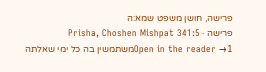פרישה, חושן משפט שמא:ה
פרישה · Prisha, Choshen Mishpat 341:5
Open in the reader →1משתמשין בה כל ימי שאלתה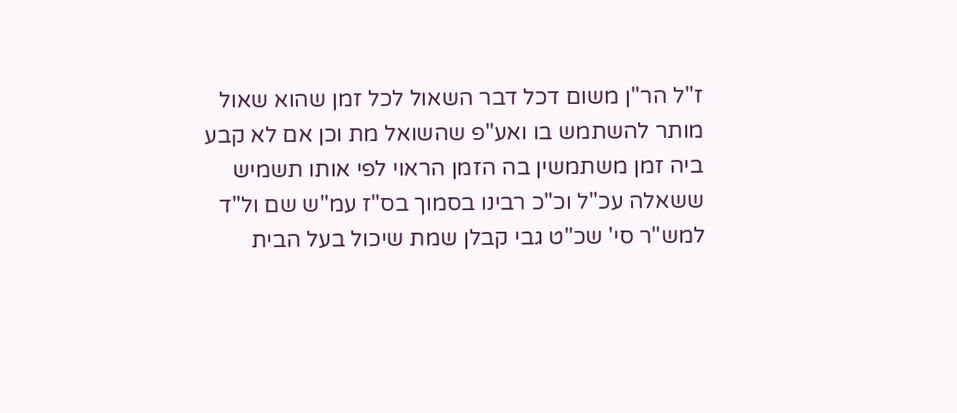ז"ל הר"ן משום דכל דבר השאול לכל זמן שהוא שאול מותר להשתמש בו ואע"פ שהשואל מת וכן אם לא קבע ביה זמן משתמשין בה הזמן הראוי לפי אותו תשמיש ששאלה עכ"ל וכ"כ רבינו בסמוך בס"ז עמ"ש שם ול"ד למש"ר סי' שכ"ט גבי קבלן שמת שיכול בעל הבית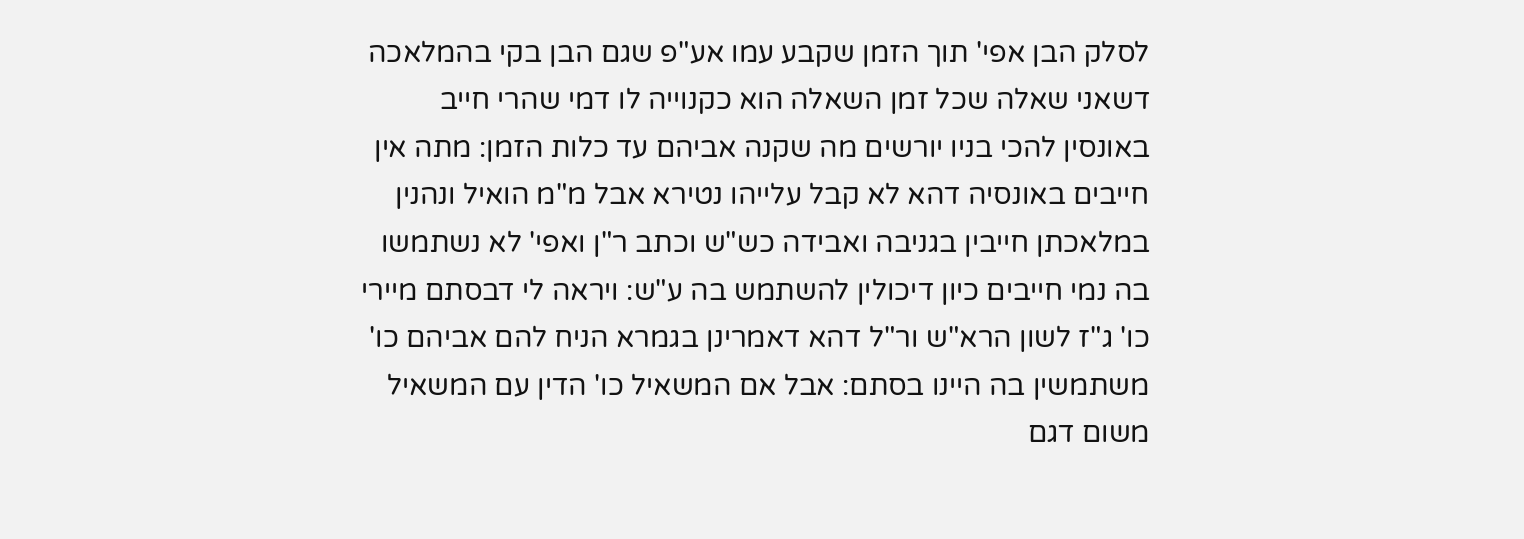לסלק הבן אפי' תוך הזמן שקבע עמו אע"פ שגם הבן בקי בהמלאכה דשאני שאלה שכל זמן השאלה הוא כקנוייה לו דמי שהרי חייב באונסין להכי בניו יורשים מה שקנה אביהם עד כלות הזמן: מתה אין חייבים באונסיה דהא לא קבל עלייהו נטירא אבל מ"מ הואיל ונהנין במלאכתן חייבין בגניבה ואבידה כש"ש וכתב ר"ן ואפי' לא נשתמשו בה נמי חייבים כיון דיכולין להשתמש בה ע"ש: ויראה לי דבסתם מיירי כו' ג"ז לשון הרא"ש ור"ל דהא דאמרינן בגמרא הניח להם אביהם כו' משתמשין בה היינו בסתם: אבל אם המשאיל כו' הדין עם המשאיל משום דגם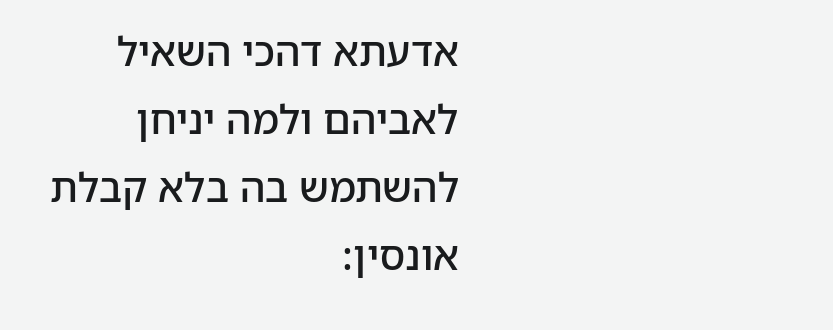אדעתא דהכי השאיל לאביהם ולמה יניחן להשתמש בה בלא קבלת אונסין: